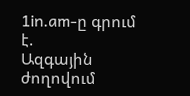1in.am-ը գրում է.
Ազգային ժողովում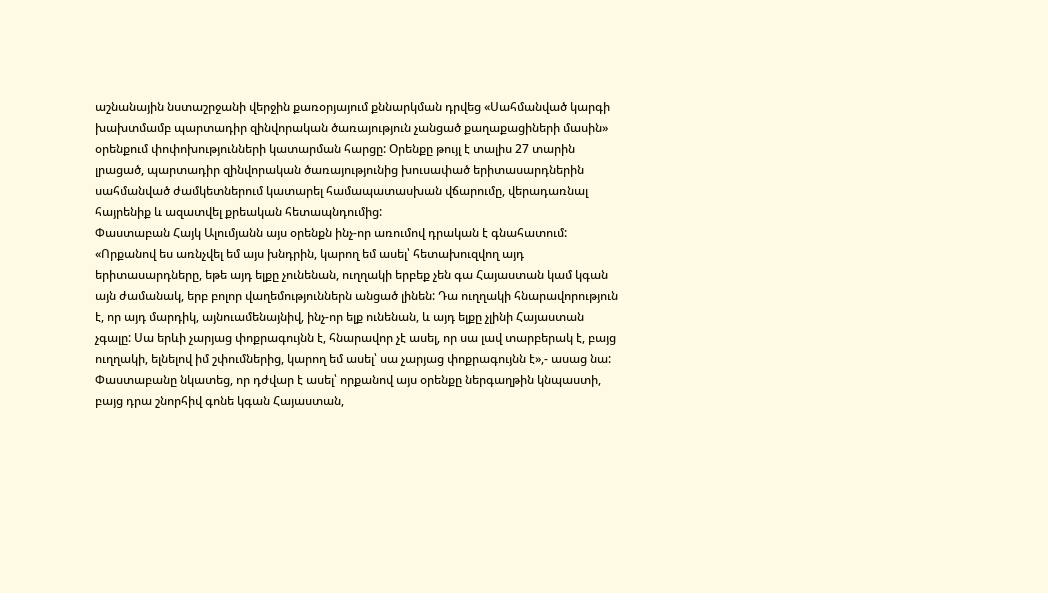աշնանային նստաշրջանի վերջին քառօրյայում քննարկման դրվեց «Սահմանված կարգի խախտմամբ պարտադիր զինվորական ծառայություն չանցած քաղաքացիների մասին» օրենքում փոփոխությունների կատարման հարցը: Օրենքը թույլ է տալիս 27 տարին լրացած, պարտադիր զինվորական ծառայությունից խուսափած երիտասարդներին սահմանված ժամկետներում կատարել համապատասխան վճարումը, վերադառնալ հայրենիք և ազատվել քրեական հետապնդումից:
Փաստաբան Հայկ Ալումյանն այս օրենքն ինչ-որ առումով դրական է գնահատում: «Որքանով ես առնչվել եմ այս խնդրին, կարող եմ ասել՝ հետախուզվող այդ երիտասարդները, եթե այդ ելքը չունենան, ուղղակի երբեք չեն գա Հայաստան կամ կգան այն ժամանակ, երբ բոլոր վաղեմություններն անցած լինեն: Դա ուղղակի հնարավորություն է, որ այդ մարդիկ, այնուամենայնիվ, ինչ-որ ելք ունենան, և այդ ելքը չլինի Հայաստան չգալը: Սա երևի չարյաց փոքրագույնն է, հնարավոր չէ ասել, որ սա լավ տարբերակ է, բայց ուղղակի, ելնելով իմ շփումներից, կարող եմ ասել՝ սա չարյաց փոքրագույնն է»,- ասաց նա:
Փաստաբանը նկատեց, որ դժվար է ասել՝ որքանով այս օրենքը ներգաղթին կնպաստի, բայց դրա շնորհիվ գոնե կգան Հայաստան,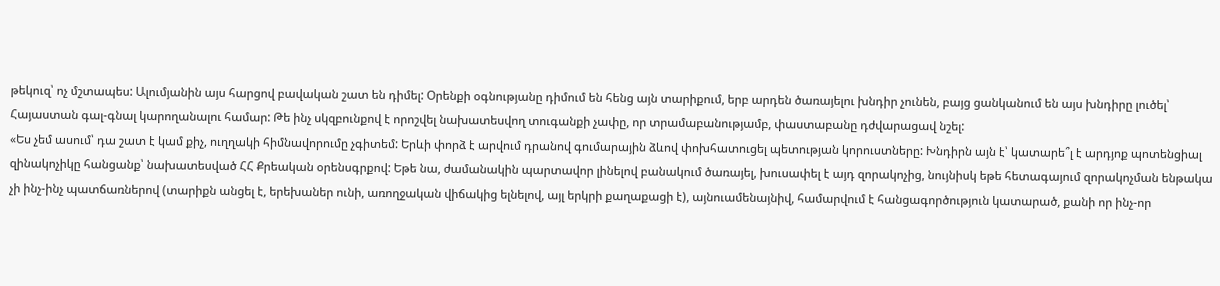թեկուզ՝ ոչ մշտապես: Ալումյանին այս հարցով բավական շատ են դիմել: Օրենքի օգնությանը դիմում են հենց այն տարիքում, երբ արդեն ծառայելու խնդիր չունեն, բայց ցանկանում են այս խնդիրը լուծել՝ Հայաստան գալ-գնալ կարողանալու համար: Թե ինչ սկզբունքով է որոշվել նախատեսվող տուգանքի չափը, որ տրամաբանությամբ, փաստաբանը դժվարացավ նշել:
«Ես չեմ ասում՝ դա շատ է կամ քիչ, ուղղակի հիմնավորումը չգիտեմ: Երևի փորձ է արվում դրանով գումարային ձևով փոխհատուցել պետության կորուստները: Խնդիրն այն է՝ կատարե՞լ է արդյոք պոտենցիալ զինակոչիկը հանցանք՝ նախատեսված ՀՀ Քրեական օրենսգրքով: Եթե նա, ժամանակին պարտավոր լինելով բանակում ծառայել, խուսափել է այդ զորակոչից, նույնիսկ եթե հետագայում զորակոչման ենթակա չի ինչ-ինչ պատճառներով (տարիքն անցել է, երեխաներ ունի, առողջական վիճակից ելնելով, այլ երկրի քաղաքացի է), այնուամենայնիվ, համարվում է հանցագործություն կատարած, քանի որ ինչ-որ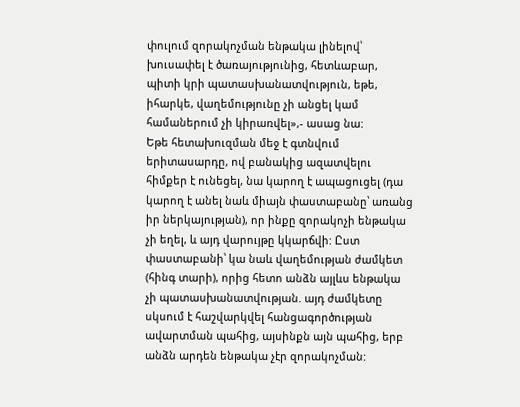փուլում զորակոչման ենթակա լինելով՝ խուսափել է ծառայությունից, հետևաբար, պիտի կրի պատասխանատվություն, եթե, իհարկե, վաղեմությունը չի անցել կամ համաներում չի կիրառվել»,- ասաց նա:
Եթե հետախուզման մեջ է գտնվում երիտասարդը, ով բանակից ազատվելու հիմքեր է ունեցել, նա կարող է ապացուցել (դա կարող է անել նաև միայն փաստաբանը՝ առանց իր ներկայության), որ ինքը զորակոչի ենթակա չի եղել, և այդ վարույթը կկարճվի: Ըստ փաստաբանի՝ կա նաև վաղեմության ժամկետ (հինգ տարի), որից հետո անձն այլևս ենթակա չի պատասխանատվության. այդ ժամկետը սկսում է հաշվարկվել հանցագործության ավարտման պահից, այսինքն այն պահից, երբ անձն արդեն ենթակա չէր զորակոչման: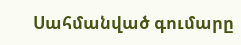Սահմանված գումարը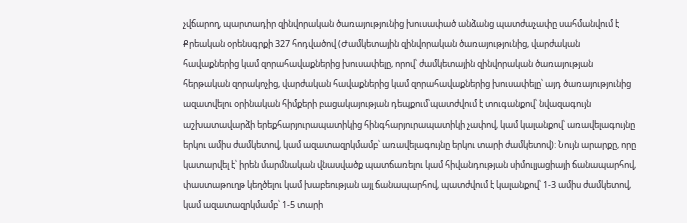չվճարող, պարտադիր զինվորական ծառայությունից խուսափած անձանց պատժաչափը սահմանվում է Քրեական օրենսգրքի 327 հոդվածով (Ժամկետային զինվորական ծառայությունից, վարժական հավաքներից կամ զորահավաքներից խուսափելը, որով՝ ժամկետային զինվորական ծառայության հերթական զորակոչից, վարժական հավաքներից կամ զորահավաքներից խուսափելը՝ այդ ծառայությունից ազատվելու օրինական հիմքերի բացակայության դեպքում՝պատժվում է տուգանքով՝ նվազագույն աշխատավարձի երեքհարյուրապատիկից հինգհարյուրապատիկի չափով, կամ կալանքով՝ առավելագույնը երկու ամիս ժամկետով, կամ ազատազրկմամբ՝ առավելագույնը երկու տարի ժամկետով): Նույն արարքը, որը կատարվել է՝ իրեն մարմնական վնասվածք պատճառելու կամ հիվանդության սիմուլյացիայի ճանապարհով, փաստաթուղթ կեղծելու կամ խաբեության այլ ճանապարհով, պատժվում է կալանքով՝ 1-3 ամիս ժամկետով, կամ ազատազրկմամբ՝ 1-5 տարի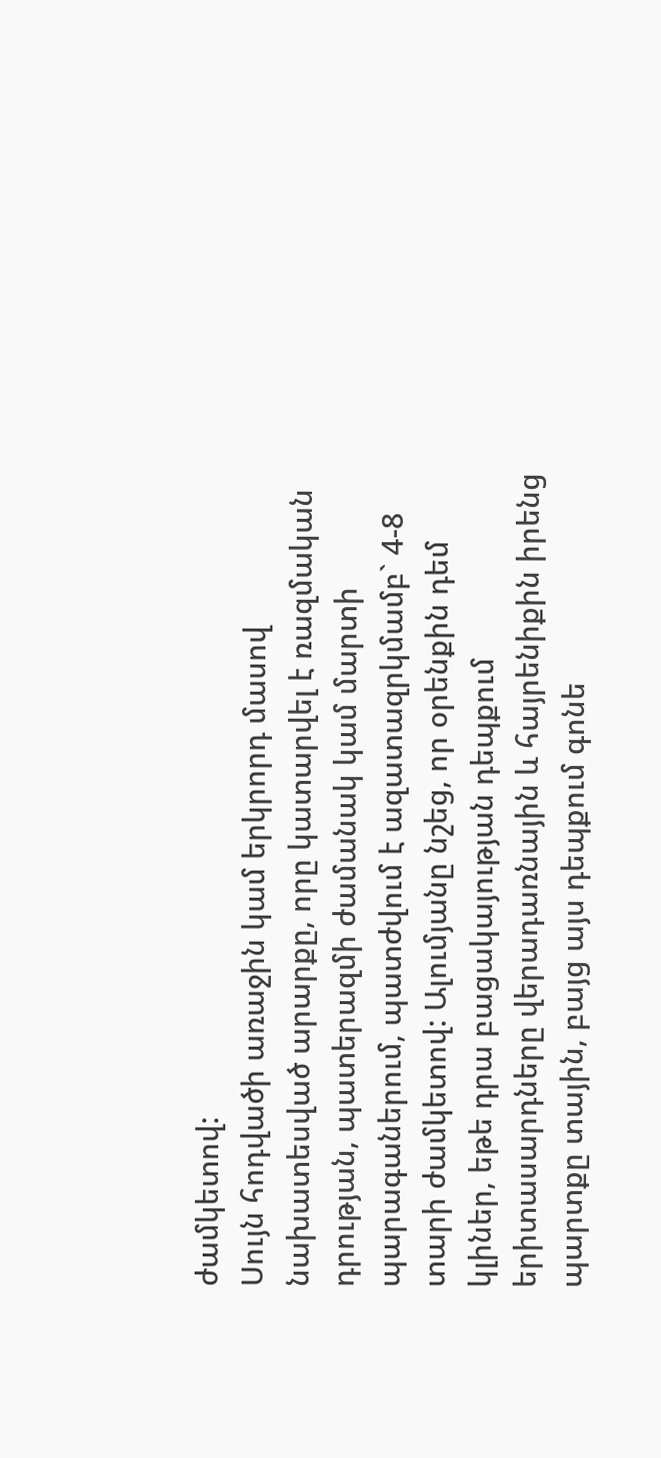ժամկետով:
Սույն հոդվածի առաջին կամ երկրորդ մասով նախատեսված արարքը, որը կատարվել է ռազմական դրության, պատերազմի ժամանակ կամ մարտի պարագաներում, պատժվում է ազատազրկմամբ` 4-8 տարի ժամկետով: Ալումյանը նշեց, որ օրենքին դեմ կլիներ, եթե դրա բացակայության դեպքում երիտասարդները վերադառնային և հայրենիքին իրենց պարտքը տային, բայց այս դեպքում գոնե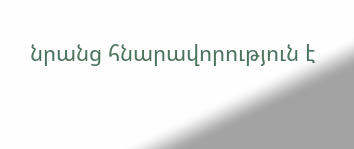նրանց հնարավորություն է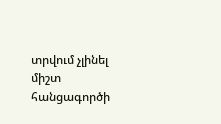տրվում չլինել միշտ հանցագործի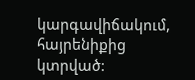կարգավիճակում, հայրենիքից կտրված: